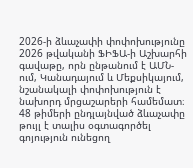2026-ի ձևաչափի փոփոխությունը
2026 թվականի ՖԻՖԱ-ի Աշխարհի գավաթը, որն ընթանում է ԱՄՆ-ում, Կանադայում և Մեքսիկայում, նշանակալի փոփոխություն է նախորդ մրցաշարերի համեմատ։ 48 թիմերի ընդլայնված ձևաչափը թույլ է տալիս օգտագործել գոյություն ունեցող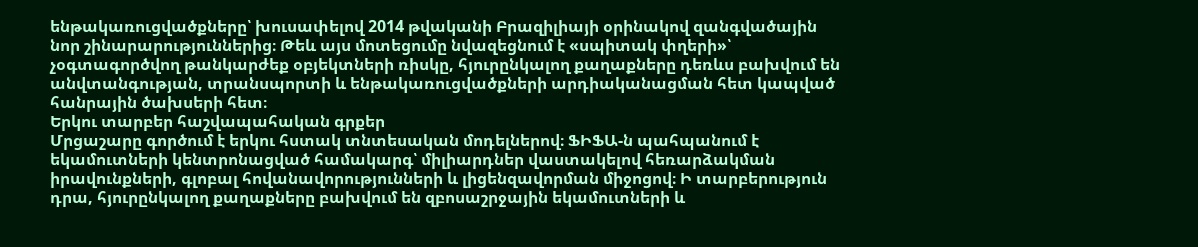ենթակառուցվածքները՝ խուսափելով 2014 թվականի Բրազիլիայի օրինակով զանգվածային նոր շինարարություններից։ Թեև այս մոտեցումը նվազեցնում է «սպիտակ փղերի»՝ չօգտագործվող թանկարժեք օբյեկտների ռիսկը, հյուրընկալող քաղաքները դեռևս բախվում են անվտանգության, տրանսպորտի և ենթակառուցվածքների արդիականացման հետ կապված հանրային ծախսերի հետ։
Երկու տարբեր հաշվապահական գրքեր
Մրցաշարը գործում է երկու հստակ տնտեսական մոդելներով։ ՖԻՖԱ-ն պահպանում է եկամուտների կենտրոնացված համակարգ՝ միլիարդներ վաստակելով հեռարձակման իրավունքների, գլոբալ հովանավորությունների և լիցենզավորման միջոցով։ Ի տարբերություն դրա, հյուրընկալող քաղաքները բախվում են զբոսաշրջային եկամուտների և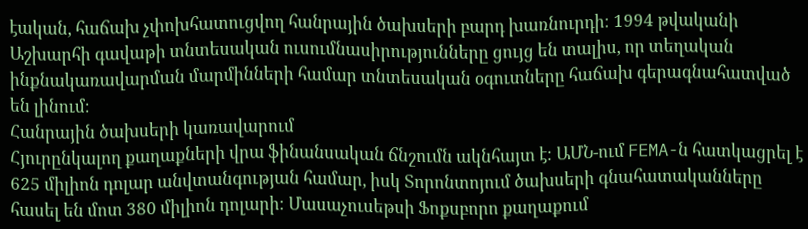էական, հաճախ չփոխհատուցվող հանրային ծախսերի բարդ խառնուրդի։ 1994 թվականի Աշխարհի գավաթի տնտեսական ուսումնասիրությունները ցույց են տալիս, որ տեղական ինքնակառավարման մարմինների համար տնտեսական օգուտները հաճախ գերագնահատված են լինում։
Հանրային ծախսերի կառավարում
Հյուրընկալող քաղաքների վրա ֆինանսական ճնշումն ակնհայտ է։ ԱՄՆ-ում FEMA-ն հատկացրել է 625 միլիոն դոլար անվտանգության համար, իսկ Տորոնտոյում ծախսերի գնահատականները հասել են մոտ 380 միլիոն դոլարի։ Մասաչուսեթսի Ֆոքսբորո քաղաքում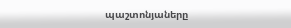պաշտոնյաները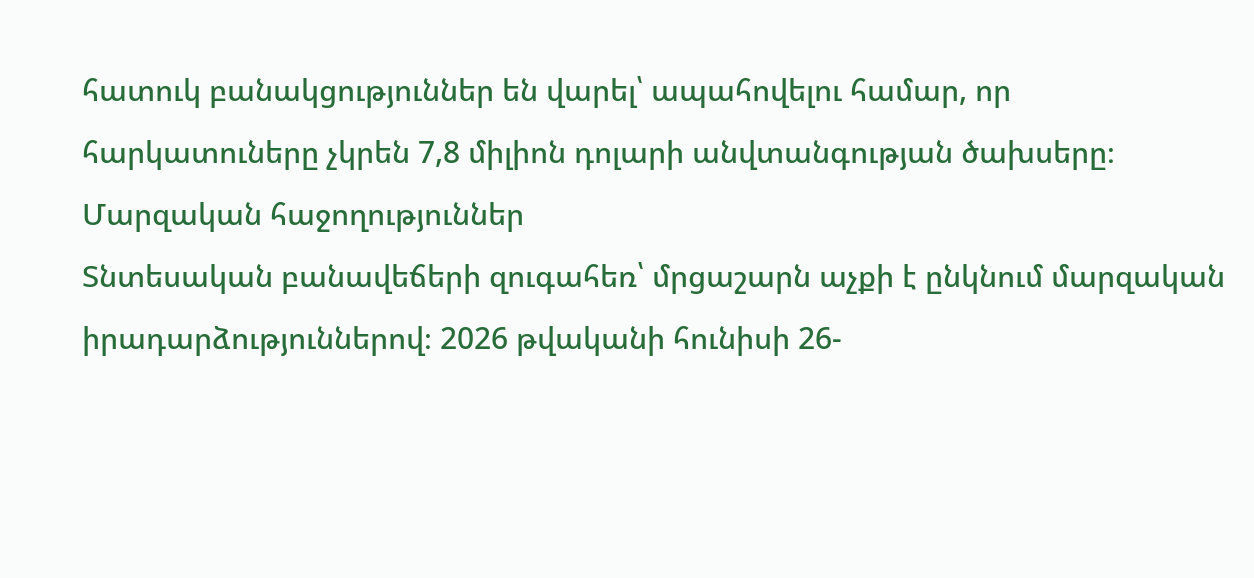հատուկ բանակցություններ են վարել՝ ապահովելու համար, որ հարկատուները չկրեն 7,8 միլիոն դոլարի անվտանգության ծախսերը։
Մարզական հաջողություններ
Տնտեսական բանավեճերի զուգահեռ՝ մրցաշարն աչքի է ընկնում մարզական իրադարձություններով։ 2026 թվականի հունիսի 26-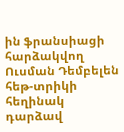ին ֆրանսիացի հարձակվող Ուսման Դեմբելեն հեթ-տրիկի հեղինակ դարձավ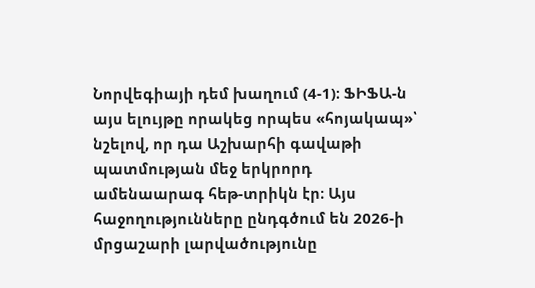Նորվեգիայի դեմ խաղում (4-1)։ ՖԻՖԱ-ն այս ելույթը որակեց որպես «հոյակապ»՝ նշելով, որ դա Աշխարհի գավաթի պատմության մեջ երկրորդ ամենաարագ հեթ-տրիկն էր։ Այս հաջողությունները ընդգծում են 2026-ի մրցաշարի լարվածությունը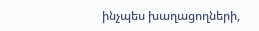ինչպես խաղացողների,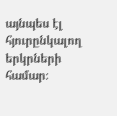այնպես էլ հյուրընկալող երկրների համար։